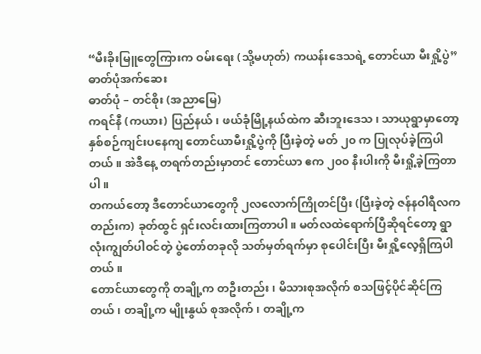“မီးခိုးမြူတွေကြားက ဝမ်းရေး (သို့မဟုတ်) ကယန်းဒေသရဲ့ တောင်ယာ မီးရှို့ပွဲ”
ဓာတ်ပုံအက်ဆေး
ဓာတ်ပုံ – တင်စိုး (အညာမြေ)
ကရင်နီ (ကယား) ပြည်နယ်၊ ဖယ်ခုံမြို့နယ်ထဲက ဆီးဘူးဒေသ၊ သာယုရွာမှာတော့ နှစ်စဉ်ကျင်းပနေကျ တောင်ယာမီးရှို့ပွဲကို ပြီးခဲ့တဲ့ မတ် ၂၀ က ပြုလုပ်ခဲ့ကြပါတယ်။ အဲဒီနေ့ တရက်တည်းမှာတင် တောင်ယာ ဧက ၂၀၀ နီးပါးကို မီးရှို့ခဲ့ကြတာပါ။
တကယ်တော့ ဒီတောင်ယာတွေကို ၂လလောက်ကြိုတင်ပြီး (ပြီးခဲ့တဲ့ ဇန်နဝါရီလကတည်းက) ခုတ်ထွင် ရှင်းလင်းထားကြတာပါ။ မတ်လထဲရောက်ပြီဆိုရင်တော့ ရွာလုံးကျွတ်ပါဝင်တဲ့ ပွဲတော်တခုလို သတ်မှတ်ရက်မှာ စုပေါင်းပြီး မီးရှို့လေ့ရှိကြပါတယ်။
တောင်ယာတွေကို တချို့က တဦးတည်း၊ မိသားစုအလိုက် စသဖြင့်ပိုင်ဆိုင်ကြတယ်၊ တချို့က မျိုးနွယ် စုအလိုက်၊ တချို့က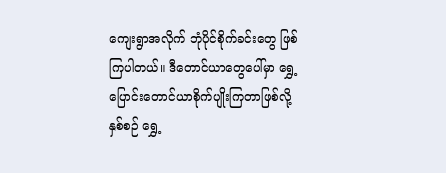ကျေးရွာအလိုက် ဘုံပိုင်စိုက်ခင်းတွေ ဖြစ်ကြပါတယ်။ ဒီတောင်ယာတွေပေါ်မှာ ရွှေ့ပြောင်းတောင်ယာစိုက်ပျိုးကြတာဖြစ်လို့ နှစ်စဉ် ရွှေ့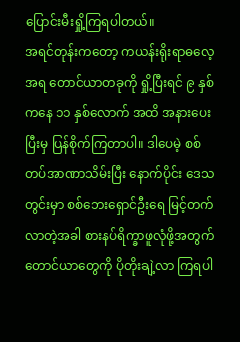ပြောင်းမီးရှို့ကြရပါတယ်။
အရင်တုန်းကတော့ ကယန်းရိုးရာဓလေ့အရ တောင်ယာတခုကို ရှို့ပြီးရင် ၉ နှစ်ကနေ ၁၁ နှစ်လောက် အထိ အနားပေးပြီးမှ ပြန်စိုက်ကြတာပါ။ ဒါပေမဲ့ စစ်တပ်အာဏာသိမ်းပြီး နောက်ပိုင်း ဒေသတွင်းမှာ စစ်ဘေးရှောင်ဦးရေ မြင့်တက်လာတဲ့အခါ စားနပ်ရိက္ခာဖူလုံဖို့အတွက် တောင်ယာတွေကို ပိုတိုးချဲ့လာ ကြရပါ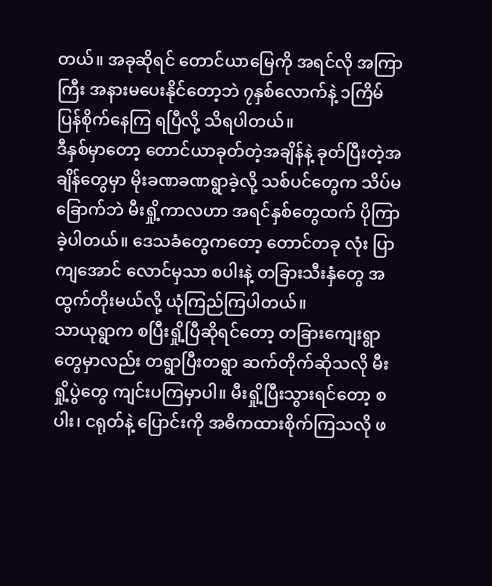တယ်။ အခုဆိုရင် တောင်ယာမြေကို အရင်လို အကြာကြီး အနားမပေးနိုင်တော့ဘဲ ၇နှစ်လောက်နဲ့ ၁ကြိမ် ပြန်စိုက်နေကြ ရပြီလို့ သိရပါတယ်။
ဒီနှစ်မှာတော့ တောင်ယာခုတ်တဲ့အချိန်နဲ့ ခုတ်ပြီးတဲ့အချိန်တွေမှာ မိုးခဏခဏရွာခဲ့လို့ သစ်ပင်တွေက သိပ်မခြောက်ဘဲ မီးရှို့ကာလဟာ အရင်နှစ်တွေထက် ပိုကြာခဲ့ပါတယ်။ ဒေသခံတွေကတော့ တောင်တခု လုံး ပြာကျအောင် လောင်မှသာ စပါးနဲ့ တခြားသီးနှံတွေ အထွက်တိုးမယ်လို့ ယုံကြည်ကြပါတယ်။
သာယုရွာက စပြီးရှို့ပြီဆိုရင်တော့ တခြားကျေးရွာတွေမှာလည်း တရွာပြီးတရွာ ဆက်တိုက်ဆိုသလို မီးရှို့ပွဲတွေ ကျင်းပကြမှာပါ။ မီးရှို့ပြီးသွားရင်တော့ စပါး၊ ငရုတ်နဲ့ ပြောင်းကို အဓိကထားစိုက်ကြသလို ဖ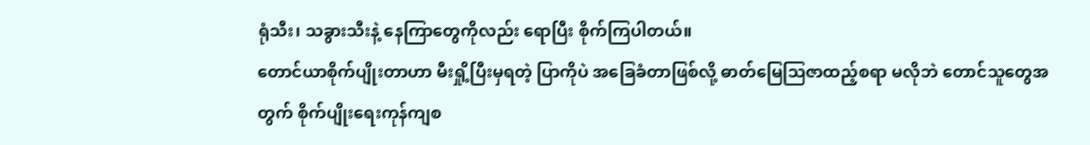ရုံသီး၊ သခွားသီးနဲ့ နေကြာတွေကိုလည်း ရောပြီး စိုက်ကြပါတယ်။
တောင်ယာစိုက်ပျိုးတာဟာ မီးရှို့ပြီးမှရတဲ့ ပြာကိုပဲ အခြေခံတာဖြစ်လို့ ဓာတ်မြေဩဇာထည့်စရာ မလိုဘဲ တောင်သူတွေအတွက် စိုက်ပျိုးရေးကုန်ကျစ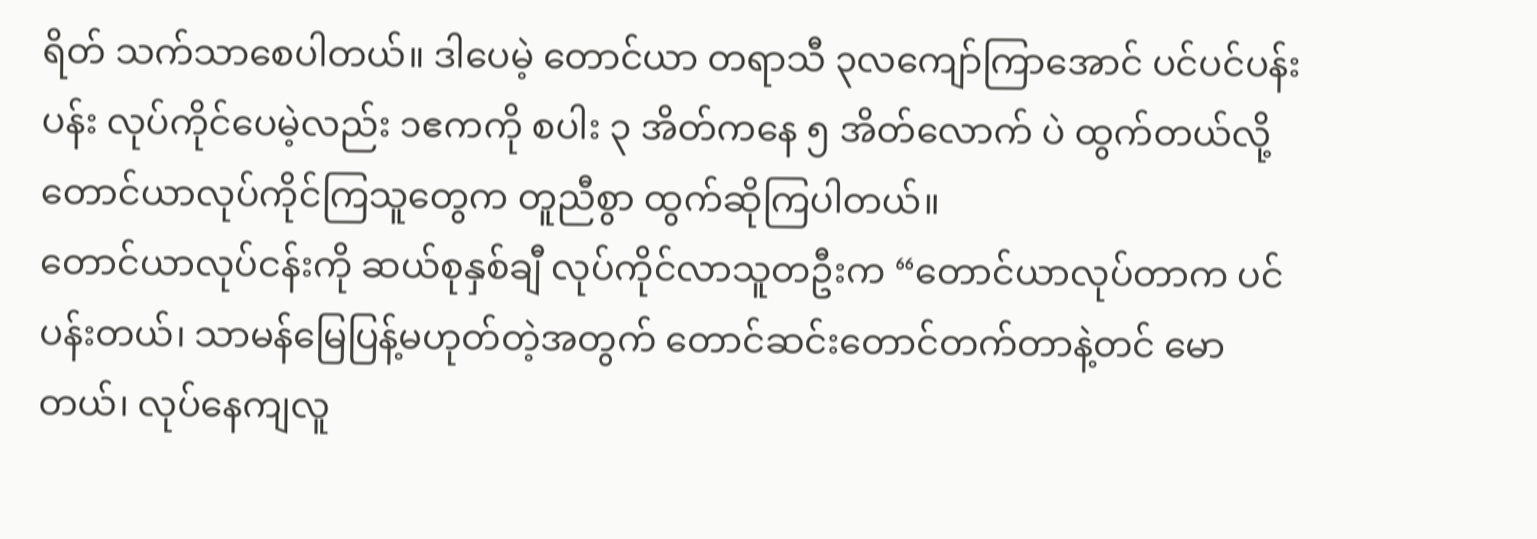ရိတ် သက်သာစေပါတယ်။ ဒါပေမဲ့ တောင်ယာ တရာသီ ၃လကျော်ကြာအောင် ပင်ပင်ပန်းပန်း လုပ်ကိုင်ပေမဲ့လည်း ၁ဧကကို စပါး ၃ အိတ်ကနေ ၅ အိတ်လောက် ပဲ ထွက်တယ်လို့ တောင်ယာလုပ်ကိုင်ကြသူတွေက တူညီစွာ ထွက်ဆိုကြပါတယ်။
တောင်ယာလုပ်ငန်းကို ဆယ်စုနှစ်ချီ လုပ်ကိုင်လာသူတဦးက “တောင်ယာလုပ်တာက ပင်ပန်းတယ်၊ သာမန်မြေပြန့်မဟုတ်တဲ့အတွက် တောင်ဆင်းတောင်တက်တာနဲ့တင် မောတယ်၊ လုပ်နေကျလူ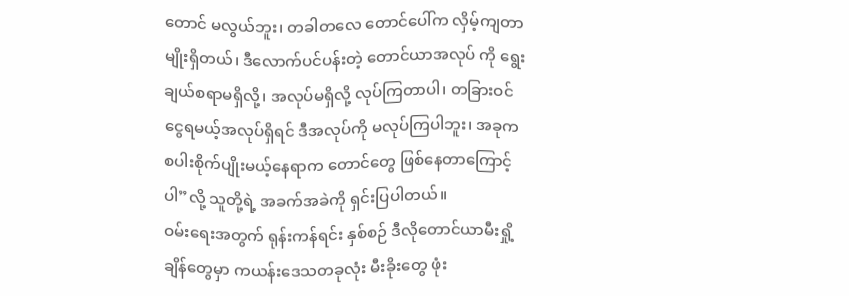တောင် မလွယ်ဘူး၊ တခါတလေ တောင်ပေါ်က လှိမ့်ကျတာမျိုးရှိတယ်၊ ဒီလောက်ပင်ပန်းတဲ့ တောင်ယာအလုပ် ကို ရွေးချယ်စရာမရှိလို့၊ အလုပ်မရှိလို့ လုပ်ကြတာပါ၊ တခြားဝင်ငွေရမယ့်အလုပ်ရှိရင် ဒီအလုပ်ကို မလုပ်ကြပါဘူး၊ အခုက စပါးစိုက်ပျိုးမယ့်နေရာက တောင်တွေ ဖြစ်နေတာကြောင့်ပါ”လို့ သူတို့ရဲ့ အခက်အခဲကို ရှင်းပြပါတယ်။
ဝမ်းရေးအတွက် ရုန်းကန်ရင်း နှစ်စဉ် ဒီလိုတောင်ယာမီးရှို့ချိန်တွေမှာ ကယန်းဒေသတခုလုံး မီးခိုးတွေ ဖုံး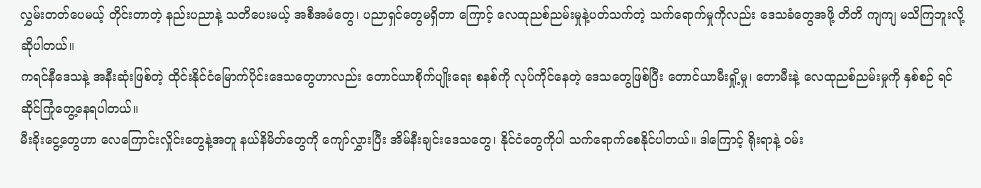လွှမ်းတတ်ပေမယ့် တိုင်းတာတဲ့ နည်းပညာနဲ့ သတိပေးမယ့် အစီအမံတွေ၊ ပညာရှင်တွေမရှိတာ ကြောင့် လေထုညစ်ညမ်းမှုနဲ့ပတ်သက်တဲ့ သက်ရောက်မှုကိုလည်း ဒေသခံတွေအဖို့ တိတိ ကျကျ မသိကြဘူးလို့ ဆိုပါတယ်။
ကရင်နီဒေသနဲ့ အနီးဆုံးဖြစ်တဲ့ ထိုင်းနိုင်ငံမြောက်ပိုင်းဒေသတွေဟာလည်း တောင်ယာစိုက်ပျိုးရေး စနစ်ကို လုပ်ကိုင်နေတဲ့ ဒေသတွေဖြစ်ပြီး တောင်ယာမီးရှို့မှု၊ တောမီးနဲ့ လေထုညစ်ညမ်းမှုကို နှစ်စဉ် ရင်ဆိုင်ကြုံတွေ့နေရပါတယ်။
မီးခိုးငွေ့တွေဟာ လေကြောင်းလှိုင်းတွေနဲ့အတူ နယ်နိမိတ်တွေကို ကျော်လွှားပြီး အိမ်နီးချင်းဒေသတွေ၊ နိုင်ငံတွေကိုပါ သက်ရောက်စေနိုင်ပါတယ်။ ဒါကြောင့် ရိုးရာနဲ့ ဝမ်း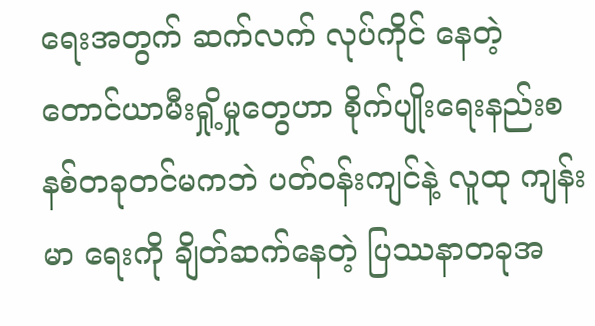ရေးအတွက် ဆက်လက် လုပ်ကိုင် နေတဲ့ တောင်ယာမီးရှို့မှုတွေဟာ စိုက်ပျိုးရေးနည်းစနစ်တခုတင်မကဘဲ ပတ်ဝန်းကျင်နဲ့ လူထု ကျန်းမာ ရေးကို ချိတ်ဆက်နေတဲ့ ပြဿနာတခုအ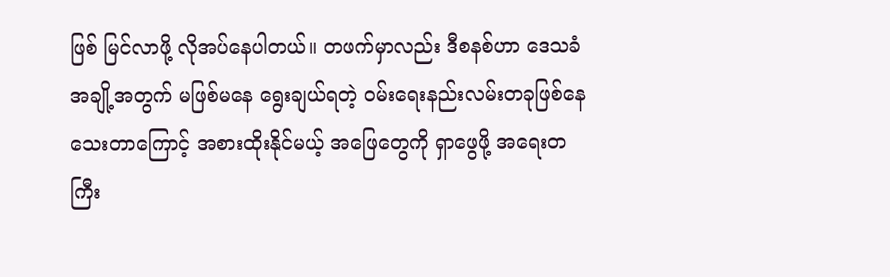ဖြစ် မြင်လာဖို့ လိုအပ်နေပါတယ်။ တဖက်မှာလည်း ဒီစနစ်ဟာ ဒေသခံအချို့အတွက် မဖြစ်မနေ ရွေးချယ်ရတဲ့ ဝမ်းရေးနည်းလမ်းတခုဖြစ်နေသေးတာကြောင့် အစားထိုးနိုင်မယ့် အဖြေတွေကို ရှာဖွေဖို့ အရေးတကြီး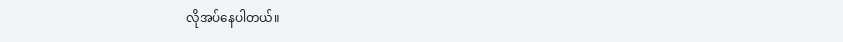လိုအပ်နေပါတယ်။